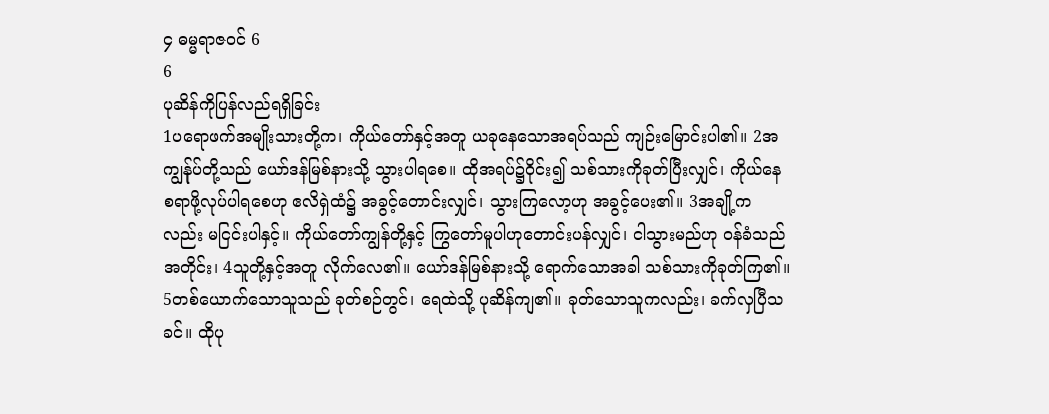၄ ဓမ္မရာဇဝင် 6
6
ပုဆိန်ကိုပြန်လည်ရရှိခြင်း
1ပရောဖက်အမျိုးသားတို့က၊ ကိုယ်တော်နှင့်အတူ ယခုနေသောအရပ်သည် ကျဉ်းမြောင်းပါ၏။ 2အကျွန်ုပ်တို့သည် ယော်ဒန်မြစ်နားသို့ သွားပါရစေ။ ထိုအရပ်၌ဝိုင်း၍ သစ်သားကိုခုတ်ပြီးလျှင်၊ ကိုယ်နေစရာဖို့လုပ်ပါရစေဟု ဧလိရှဲထံ၌ အခွင့်တောင်းလျှင်၊ သွားကြလော့ဟု အခွင့်ပေး၏။ 3အချို့ကလည်း မငြင်းပါနှင့်။ ကိုယ်တော်ကျွန်တို့နှင့် ကြွတော်မူပါဟုတောင်းပန်လျှင်၊ ငါသွားမည်ဟု ဝန်ခံသည်အတိုင်း၊ 4သူတို့နှင့်အတူ လိုက်လေ၏။ ယော်ဒန်မြစ်နားသို့ ရောက်သောအခါ သစ်သားကိုခုတ်ကြ၏။ 5တစ်ယောက်သောသူသည် ခုတ်စဉ်တွင်၊ ရေထဲသို့ ပုဆိန်ကျ၏။ ခုတ်သောသူကလည်း၊ ခက်လှပြီသခင်။ ထိုပု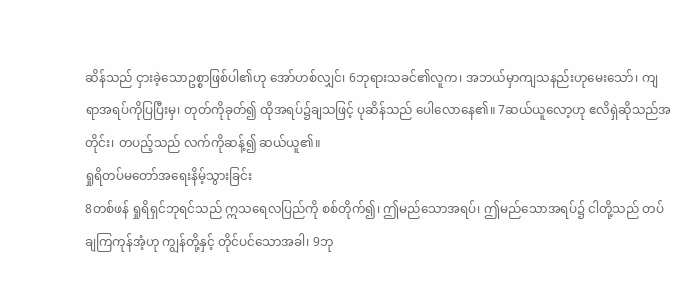ဆိန်သည် ငှားခဲ့သောဥစ္စာဖြစ်ပါ၏ဟု အော်ဟစ်လျှင်၊ 6ဘုရားသခင်၏လူက၊ အဘယ်မှာကျသနည်းဟုမေးသော်၊ ကျရာအရပ်ကိုပြပြီးမှ၊ တုတ်ကိုခုတ်၍ ထိုအရပ်၌ချသဖြင့် ပုဆိန်သည် ပေါလောနေ၏။ 7ဆယ်ယူလော့ဟု ဧလိရှဲဆိုသည်အတိုင်း၊ တပည့်သည် လက်ကိုဆန့်၍ ဆယ်ယူ၏။
ရှုရိတပ်မတော်အရေးနိမ့်သွားခြင်း
8တစ်ဖန် ရှုရိရှင်ဘုရင်သည် ဣသရေလပြည်ကို စစ်တိုက်၍၊ ဤမည်သောအရပ်၊ ဤမည်သောအရပ်၌ ငါတို့သည် တပ်ချကြကုန်အံ့ဟု ကျွန်တို့နှင့် တိုင်ပင်သောအခါ၊ 9ဘု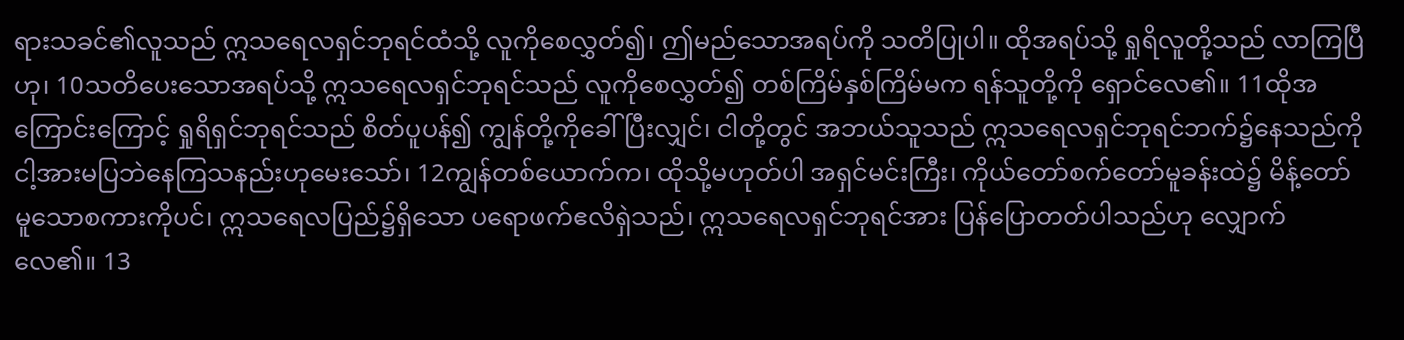ရားသခင်၏လူသည် ဣသရေလရှင်ဘုရင်ထံသို့ လူကိုစေလွှတ်၍၊ ဤမည်သောအရပ်ကို သတိပြုပါ။ ထိုအရပ်သို့ ရှုရိလူတို့သည် လာကြပြီဟု၊ 10သတိပေးသောအရပ်သို့ ဣသရေလရှင်ဘုရင်သည် လူကိုစေလွှတ်၍ တစ်ကြိမ်နှစ်ကြိမ်မက ရန်သူတို့ကို ရှောင်လေ၏။ 11ထိုအကြောင်းကြောင့် ရှုရိရှင်ဘုရင်သည် စိတ်ပူပန်၍ ကျွန်တို့ကိုခေါ်ပြီးလျှင်၊ ငါတို့တွင် အဘယ်သူသည် ဣသရေလရှင်ဘုရင်ဘက်၌နေသည်ကို ငါ့အားမပြဘဲနေကြသနည်းဟုမေးသော်၊ 12ကျွန်တစ်ယောက်က၊ ထိုသို့မဟုတ်ပါ အရှင်မင်းကြီး၊ ကိုယ်တော်စက်တော်မူခန်းထဲ၌ မိန့်တော်မူသောစကားကိုပင်၊ ဣသရေလပြည်၌ရှိသော ပရောဖက်ဧလိရှဲသည်၊ ဣသရေလရှင်ဘုရင်အား ပြန်ပြောတတ်ပါသည်ဟု လျှောက်လေ၏။ 13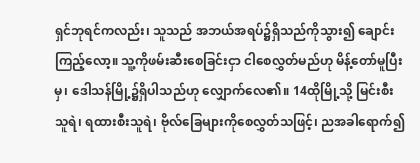ရှင်ဘုရင်ကလည်း၊ သူသည် အဘယ်အရပ်၌ရှိသည်ကိုသွား၍ ချောင်းကြည့်လော့။ သူ့ကိုဖမ်းဆီးစေခြင်းငှာ ငါစေလွှတ်မည်ဟု မိန့်တော်မူပြီးမှ၊ ဒေါသန်မြို့၌ရှိပါသည်ဟု လျှောက်လေ၏။ 14ထိုမြို့သို့ မြင်းစီးသူရဲ၊ ရထားစီးသူရဲ၊ ဗိုလ်ခြေများကိုစေလွှတ်သဖြင့်၊ ညအခါရောက်၍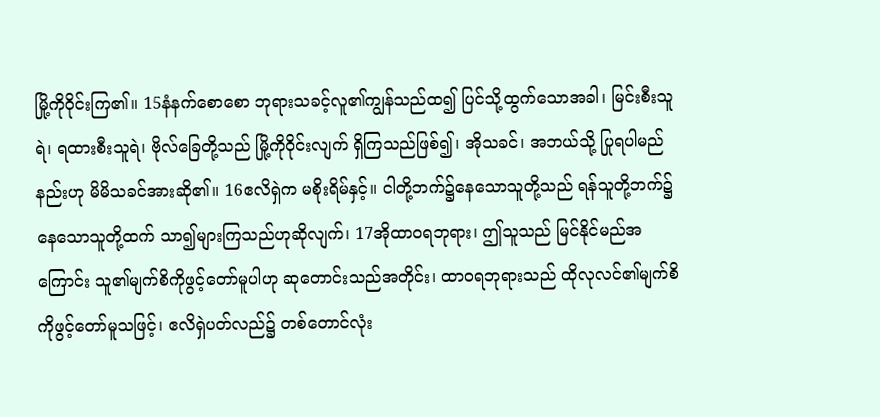မြို့ကိုဝိုင်းကြ၏။ 15နံနက်စောစော ဘုရားသခင့်လူ၏ကျွန်သည်ထ၍ ပြင်သို့ထွက်သောအခါ၊ မြင်းစီးသူရဲ၊ ရထားစီးသူရဲ၊ ဗိုလ်ခြေတို့သည် မြို့ကိုဝိုင်းလျက် ရှိကြသည်ဖြစ်၍၊ အိုသခင်၊ အဘယ်သို့ ပြုရပါမည်နည်းဟု မိမိသခင်အားဆို၏။ 16ဧလိရှဲက မစိုးရိမ်နှင့်။ ငါတို့ဘက်၌နေသောသူတို့သည် ရန်သူတို့ဘက်၌ နေသောသူတို့ထက် သာ၍များကြသည်ဟုဆိုလျက်၊ 17အိုထာဝရဘုရား၊ ဤသူသည် မြင်နိုင်မည်အကြောင်း သူ၏မျက်စိကိုဖွင့်တော်မူပါဟု ဆုတောင်းသည်အတိုင်း၊ ထာဝရဘုရားသည် ထိုလုလင်၏မျက်စိကိုဖွင့်တော်မူသဖြင့်၊ ဧလိရှဲပတ်လည်၌ တစ်တောင်လုံး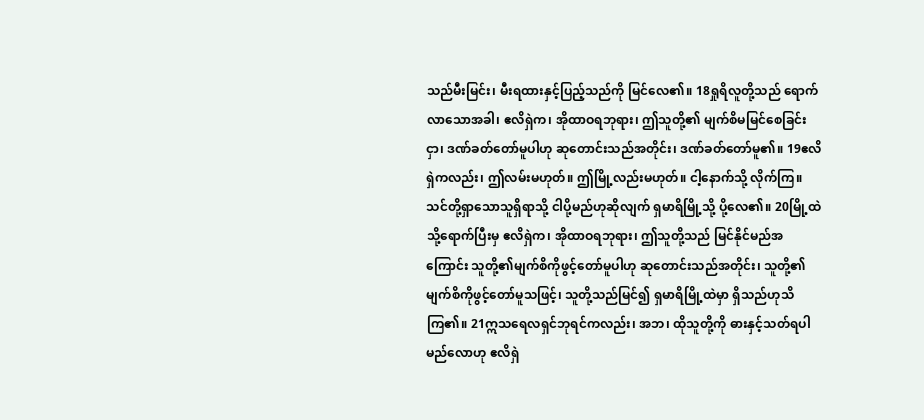သည်မီးမြင်း၊ မီးရထားနှင့်ပြည့်သည်ကို မြင်လေ၏။ 18ရှုရိလူတို့သည် ရောက်လာသောအခါ၊ ဧလိရှဲက၊ အိုထာဝရဘုရား၊ ဤသူတို့၏ မျက်စိမမြင်စေခြင်းငှာ၊ ဒဏ်ခတ်တော်မူပါဟု ဆုတောင်းသည်အတိုင်း၊ ဒဏ်ခတ်တော်မူ၏။ 19ဧလိရှဲကလည်း၊ ဤလမ်းမဟုတ်။ ဤမြို့လည်းမဟုတ်။ ငါ့နောက်သို့ လိုက်ကြ။ သင်တို့ရှာသောသူရှိရာသို့ ငါပို့မည်ဟုဆိုလျက် ရှမာရိမြို့သို့ ပို့လေ၏။ 20မြို့ထဲသို့ရောက်ပြီးမှ ဧလိရှဲက၊ အိုထာဝရဘုရား၊ ဤသူတို့သည် မြင်နိုင်မည်အကြောင်း သူတို့၏မျက်စိကိုဖွင့်တော်မူပါဟု ဆုတောင်းသည်အတိုင်း၊ သူတို့၏မျက်စိကိုဖွင့်တော်မူသဖြင့်၊ သူတို့သည်မြင်၍ ရှမာရိမြို့ထဲမှာ ရှိသည်ဟုသိကြ၏။ 21ဣသရေလရှင်ဘုရင်ကလည်း၊ အဘ၊ ထိုသူတို့ကို ဓားနှင့်သတ်ရပါမည်လောဟု ဧလိရှဲ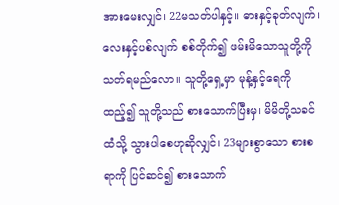အားမေးလျှင်၊ 22မသတ်ပါနှင့်။ ဓားနှင့်ခုတ်လျက်၊ လေးနှင့်ပစ်လျက် စစ်တိုက်၍ ဖမ်းမိသောသူတို့ကို သတ်ရမည်လော။ သူတို့ရှေ့မှာ မုန့်နှင့်ရေကိုထည့်၍ သူတို့သည် စားသောက်ပြီးမှ၊ မိမိတို့သခင်ထံသို့ သွားပါစေဟုဆိုလျှင်၊ 23များစွာသော စားစရာကို ပြင်ဆင်၍ စားသောက်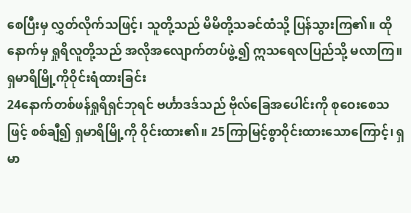စေပြီးမှ လွှတ်လိုက်သဖြင့်၊ သူတို့သည် မိမိတို့သခင်ထံသို့ ပြန်သွားကြ၏။ ထိုနောက်မှ ရှုရိလူတို့သည် အလိုအလျောက်တပ်ဖွဲ့၍ ဣသရေလပြည်သို့ မလာကြ။
ရှမာရိမြို့ကိုဝိုင်းရံထားခြင်း
24နောက်တစ်ဖန်ရှုရိရှင်ဘုရင် ဗင်္ဟာဒဒ်သည် ဗိုလ်ခြေအပေါင်းကို စုဝေးစေသဖြင့် စစ်ချီ၍ ရှမာရိမြို့ကို ဝိုင်းထား၏။ 25ကြာမြင့်စွာဝိုင်းထားသောကြောင့်၊ ရှမာ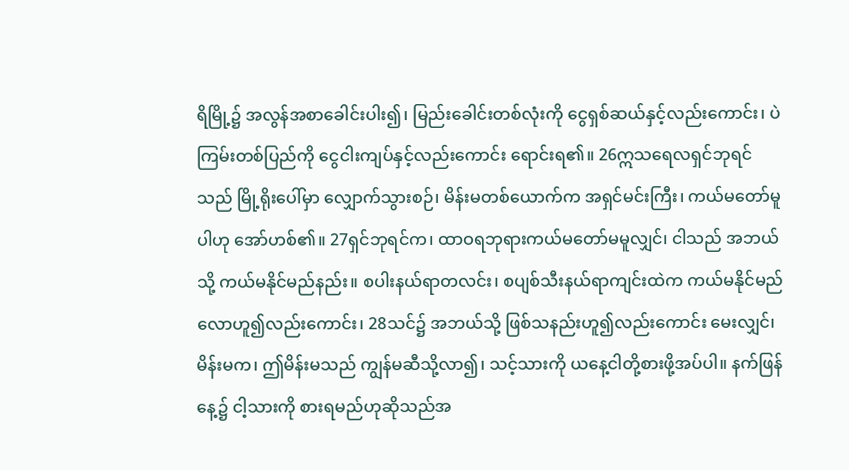ရိမြို့၌ အလွန်အစာခေါင်းပါး၍၊ မြည်းခေါင်းတစ်လုံးကို ငွေရှစ်ဆယ်နှင့်လည်းကောင်း၊ ပဲကြမ်းတစ်ပြည်ကို ငွေငါးကျပ်နှင့်လည်းကောင်း ရောင်းရ၏။ 26ဣသရေလရှင်ဘုရင်သည် မြို့ရိုးပေါ်မှာ လျှောက်သွားစဉ်၊ မိန်းမတစ်ယောက်က အရှင်မင်းကြီး၊ ကယ်မတော်မူပါဟု အော်ဟစ်၏။ 27ရှင်ဘုရင်က၊ ထာဝရဘုရားကယ်မတော်မမူလျှင်၊ ငါသည် အဘယ်သို့ ကယ်မနိုင်မည်နည်း။ စပါးနယ်ရာတလင်း၊ စပျစ်သီးနယ်ရာကျင်းထဲက ကယ်မနိုင်မည်လောဟူ၍လည်းကောင်း၊ 28သင်၌ အဘယ်သို့ ဖြစ်သနည်းဟူ၍လည်းကောင်း မေးလျှင်၊ မိန်းမက၊ ဤမိန်းမသည် ကျွန်မဆီသို့လာ၍၊ သင့်သားကို ယနေ့ငါတို့စားဖို့အပ်ပါ။ နက်ဖြန်နေ့၌ ငါ့သားကို စားရမည်ဟုဆိုသည်အ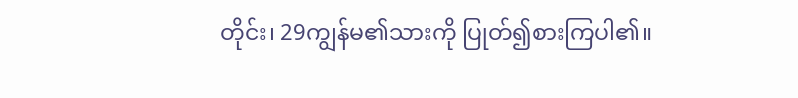တိုင်း၊ 29ကျွန်မ၏သားကို ပြုတ်၍စားကြပါ၏။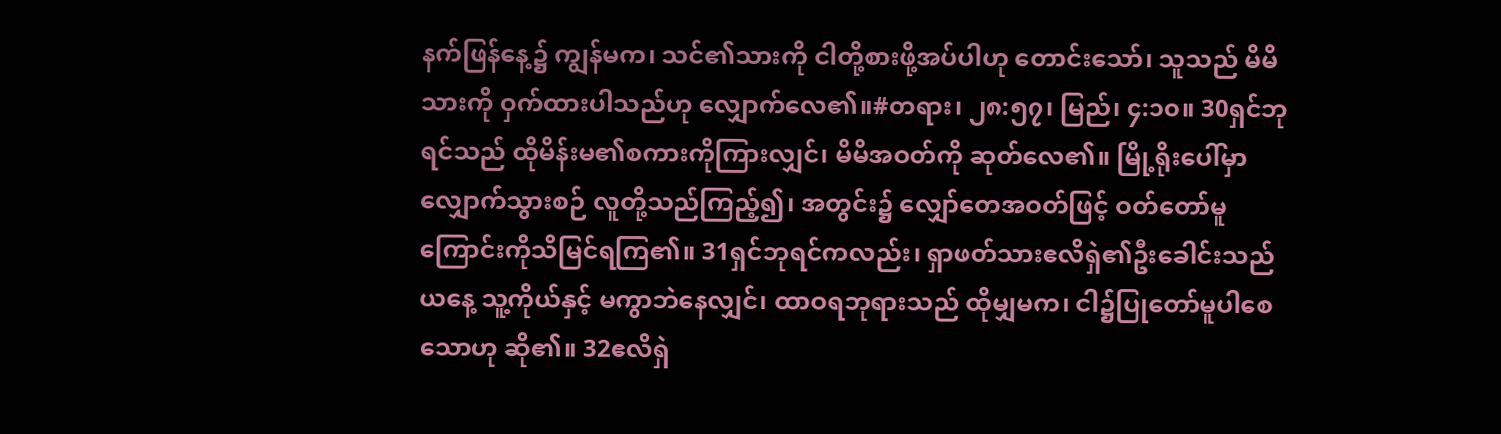နက်ဖြန်နေ့၌ ကျွန်မက၊ သင်၏သားကို ငါတို့စားဖို့အပ်ပါဟု တောင်းသော်၊ သူသည် မိမိသားကို ဝှက်ထားပါသည်ဟု လျှောက်လေ၏။#တရား၊ ၂၈:၅၇၊ မြည်၊ ၄:၁၀။ 30ရှင်ဘုရင်သည် ထိုမိန်းမ၏စကားကိုကြားလျှင်၊ မိမိအဝတ်ကို ဆုတ်လေ၏။ မြို့ရိုးပေါ်မှာလျှောက်သွားစဉ် လူတို့သည်ကြည့်၍၊ အတွင်း၌ လျှော်တေအဝတ်ဖြင့် ဝတ်တော်မူကြောင်းကိုသိမြင်ရကြ၏။ 31ရှင်ဘုရင်ကလည်း၊ ရှာဖတ်သားဧလိရှဲ၏ဦးခေါင်းသည် ယနေ့ သူ့ကိုယ်နှင့် မကွာဘဲနေလျှင်၊ ထာဝရဘုရားသည် ထိုမျှမက၊ ငါ၌ပြုတော်မူပါစေသောဟု ဆို၏။ 32ဧလိရှဲ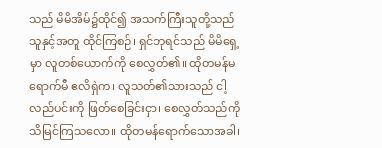သည် မိမိအိမ်၌ထိုင်၍ အသက်ကြီးသူတို့သည် သူနှင့်အတူ ထိုင်ကြစဉ်၊ ရှင်ဘုရင်သည် မိမိရှေ့မှာ လူတစ်ယောက်ကို စေလွှတ်၏။ ထိုတမန်မရောက်မီ ဧလိရှဲက၊ လူသတ်၏သားသည် ငါ့လည်ပင်းကို ဖြတ်စေခြင်းငှာ၊ စေလွှတ်သည်ကို သိမြင်ကြသလော။ ထိုတမန်ရောက်သောအခါ၊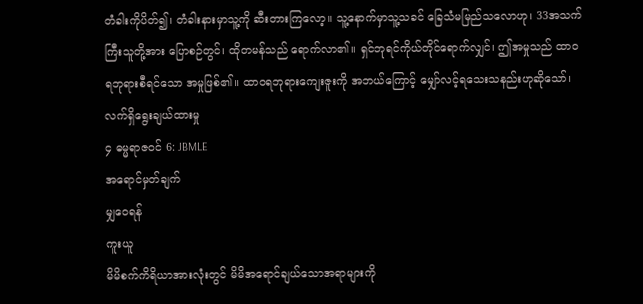တံခါးကိုပိတ်၍၊ တံခါးနားမှာသူ့ကို ဆီးတားကြလော့။ သူ့နောက်မှာသူ့သခင် ခြေသံမမြည်သလောဟု၊ 33အသက်ကြီးသူတို့အား ပြောစဉ်တွင်၊ ထိုတမန်သည် ရောက်လာ၏။ ရှင်ဘုရင်ကိုယ်တိုင်ရောက်လျှင်၊ ဤအမှုသည် ထာဝရဘုရားစီရင်သော အမှုဖြစ်၏။ ထာဝရဘုရားကျေးဇူးကို အဘယ်ကြောင့် မျှော်လင့်ရသေးသနည်းဟုဆိုသော်၊
လက်ရှိရွေးချယ်ထားမှု
၄ ဓမ္မရာဇဝင် 6: JBMLE
အရောင်မှတ်ချက်
မျှဝေရန်
ကူးယူ
မိမိစက်ကိရိယာအားလုံးတွင် မိမိအရောင်ချယ်သောအရာများကို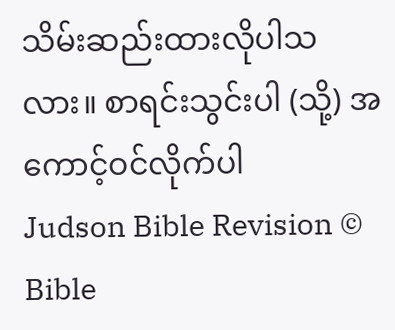သိမ်းဆည်းထားလိုပါသလား။ စာရင်းသွင်းပါ (သို့) အကောင့်ဝင်လိုက်ပါ
Judson Bible Revision © Bible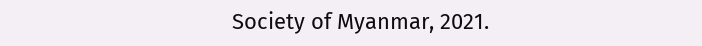Society of Myanmar, 2021.